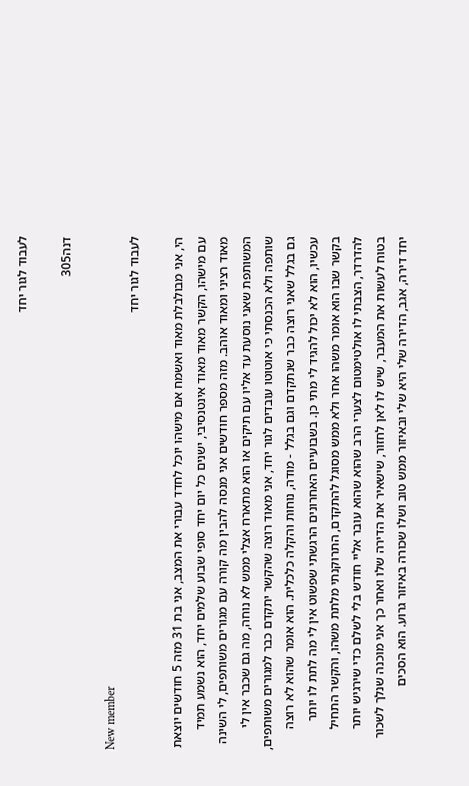לעבוד לגור יחד

דנה305

New member
לעבוד לגור יחד

הי, אני מבולבלת מאוד ואשמח אם מישהו יוכל לחדד עבורי את המצב, אני בת 31 מזה 5 חודשים יוצאת עם מישהו, הקשר מאוד מאוד אינטנסיבי, ישנים כל יום יחד סופי שבוע שלמים יחד, הוא נשמע תמיד מאוד רציני ומאוד אוהב. מזה מספר חודשים אני מנסה להבין מה קורה עם מגורים משותפים, לי השינה המשותפת שאני נוסעת עד אליו עם תיקים או הוא מתארח אצלי ממש לא נוחה, מה גם שכבר אין לי שותפה ולא הכנסתי כי אוטוטו עובדים לגור יחד, אני מאוד רוצה שהקשר יתקדם כבר למגורים משותפים, גם בגלל שאני רוצה כבר שנתקדם וגם בגלל - מודה, נוחות והקלה כלכלית. הוא אומר שהוא לא רוצה עכשיו, הוא לא יכול להגיד לי מתי כן. בשבועיים האחרונים הרגשתי שפשוט אין לי מה לתת לו יותר בקשר שבו הוא אומר משהו אחר ולא ממש מסוגל להתקדם, התרוקנתי מלתת משהו, והקשר התחיל להדרדר, הצבתי לו אולטימטום לצערי הרב שהוא שהוא עובר אליי חודש בלי לשלם כדי שירגיש יותר בטוח לעשות את המעבר, שיש לו לאן לחזור, שישאיר את הדירה שלו ואחר כך אני מוכנה שנלך לשכור יחד דירה, אגב, הדירה שלי היא שלי ובאיזור ממש טוב ושלו שכורה באיזור גרוע. הוא הסכים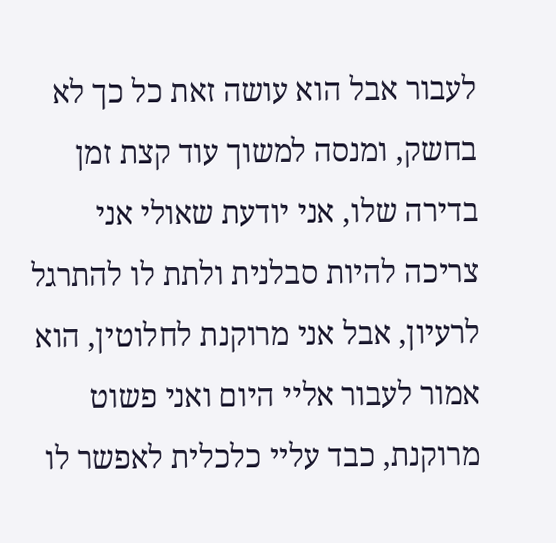לעבור אבל הוא עושה זאת כל כך לא בחשק, ומנסה למשוך עוד קצת זמן בדירה שלו, אני יודעת שאולי אני צריכה להיות סבלנית ולתת לו להתרגל לרעיון, אבל אני מרוקנת לחלוטין, הוא אמור לעבור אליי היום ואני פשוט מרוקנת, כבד עליי כלכלית לאפשר לו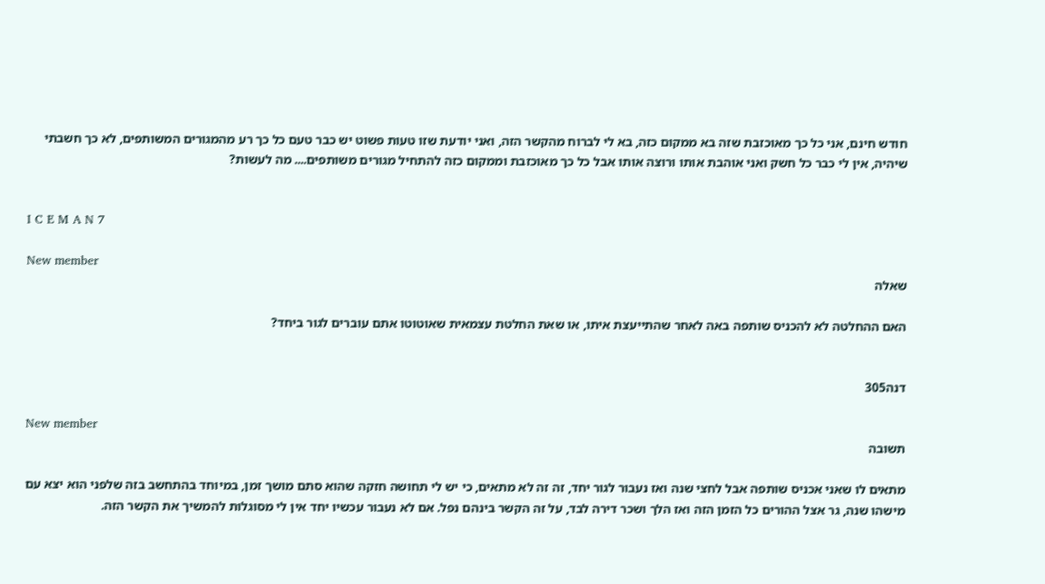חודש חינם, אני כל כך מאוכזבת שזה בא ממקום כזה, בא לי לברוח מהקשר הזה, ואני יודעת שזו טעות פשוט יש כבר טעם כל כך רע מהמגורים המשותפים, לא כך חשבתי שיהיה, אין לי כבר כל חשק ואני אוהבת אותו ורוצה אותו אבל כל כך מאוכזבת וממקום כזה להתחיל מגורים משותפים.... מה לעשות?


I C E M A N 7

New member
שאלה

האם ההחלטה לא להכניס שותפה באה לאחר שהתייעצת איתו, או שאת החלטת עצמאית שאוטוטו אתם עוברים לגור ביחד?


דנה305

New member
תשובה

מתאים לו שאני אכניס שותפה אבל לחצי שנה ואז נעבור לגור יחד, זה זה לא מתאים, כי יש לי תחושה חזקה שהוא סתם מושך זמן, במיוחד בהתחשב בזה שלפני הוא יצא עם מישהו שנה, גר אצל ההורים כל הזמן הזה ואז הלך ושכר דירה לבד, על זה הקשר בינהם נפל. אם לא נעבור עכשיו יחד אין לי מסוגלות להמשיך את הקשר הזה.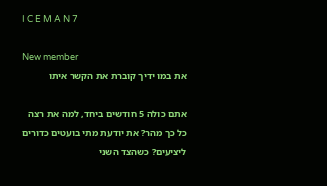I C E M A N 7

New member
את במו ידיך קוברת את הקשר איתו

אתם כולה 5 חודשים ביחד, למה את רצה כל כך מהר? את יודעת מתי בועטים כדורים ליציעים? כשהצד השני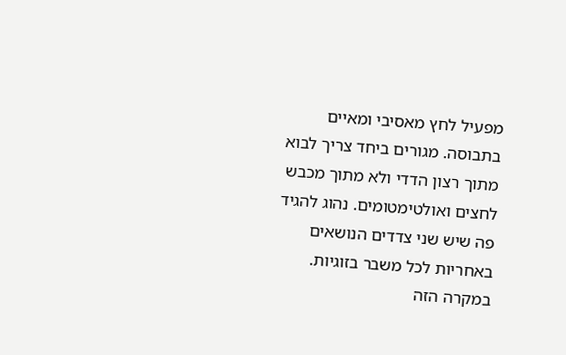מפעיל לחץ מאסיבי ומאיים בתבוסה. מגורים ביחד צריך לבוא מתוך רצון הדדי ולא מתוך מכבש לחצים ואולטימטומים. נהוג להגיד פה שיש שני צדדים הנושאים באחריות לכל משבר בזוגיות. במקרה הזה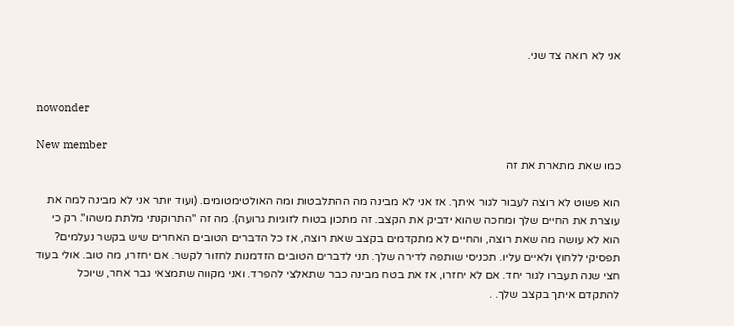אני לא רואה צד שני.


nowonder

New member
כמו שאת מתארת את זה

הוא פשוט לא רוצה לעבור לגור איתך. אז אני לא מבינה מה ההתלבטות ומה האולטימטומים. (ועוד יותר אני לא מבינה למה את עוצרת את החיים שלך ומחכה שהוא ידביק את הקצב. זה מתכון בטוח לזוגיות גרועה). מה זה "התרוקנתי מלתת משהו". רק כי הוא לא עושה מה שאת רוצה, והחיים לא מתקדמים בקצב שאת רוצה, אז כל הדברים הטובים האחרים שיש בקשר נעלמים? תפסיקי ללחוץ ולאיים עליו. תכניסי שותפה לדירה שלך. תני לדברים הטובים הזדמנות לחזור לקשר. אם יחזרו, מה טוב. אולי בעוד חצי שנה תעברו לגור יחד. אם לא יחזרו, אז את בטח מבינה כבר שתאלצי להפרד. ואני מקווה שתמצאי גבר אחר, שיוכל להתקדם איתך בקצב שלך. .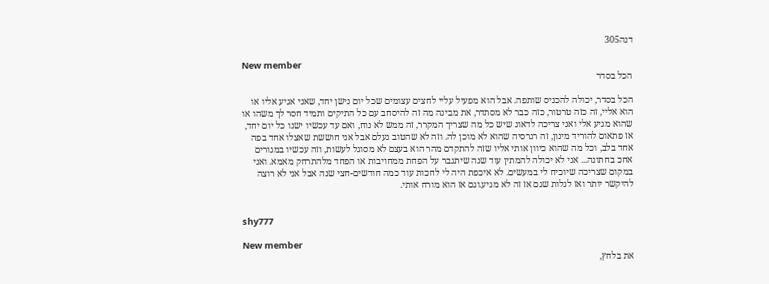דנה305

New member
הכל בסדר

הכל בסדר, יכולה להכניס שותפה. אבל הוא מפעיל עליי לחצים עצומים שכל יום נישן יחד, שאני אגיע אליו או הוא אליי, זה כזה טרטור, כזה כבר לא מסתדר, את מבינה מה זה להיסחב עם כל התיקים ותמיד חסר לך משהו או שהוא מגיע אלי ואני צריכה לדאוג שיש כל מה שצריך המקרר, זה ממש לא נוח, ואם עד עכשיו ישנו כל יום יחד, אז פתאום להוריד מינון, זה רגרסיה שהוא לא מוכן לה. וזה לא שהטוב נעלם אבל אני חוששת שאצלו אחד בפה אחד בלב, וכל מה שהוא כיוון אותי אליו שזה להתקדם מהר הוא בעצם לא מסוגל לעשות, וזה עכשיו במגורים אחכ בחתונה... אני לא יכולה להמתין עוד שנה שיתגבר על הפחת ממחויבות או הפחד מלהתרחק מאמא. ואני במקום שצריכה שיוכיח לי במעשים. לא איכפת היה לי לחכות עוד כמה חודשים-חצי שנה אבל אני לא רוצה להיקשר יותר ואז לגלות שגם אז זה לא מגיע.וגם אז הוא מורח אותי.


shy777

New member
את בלחץ,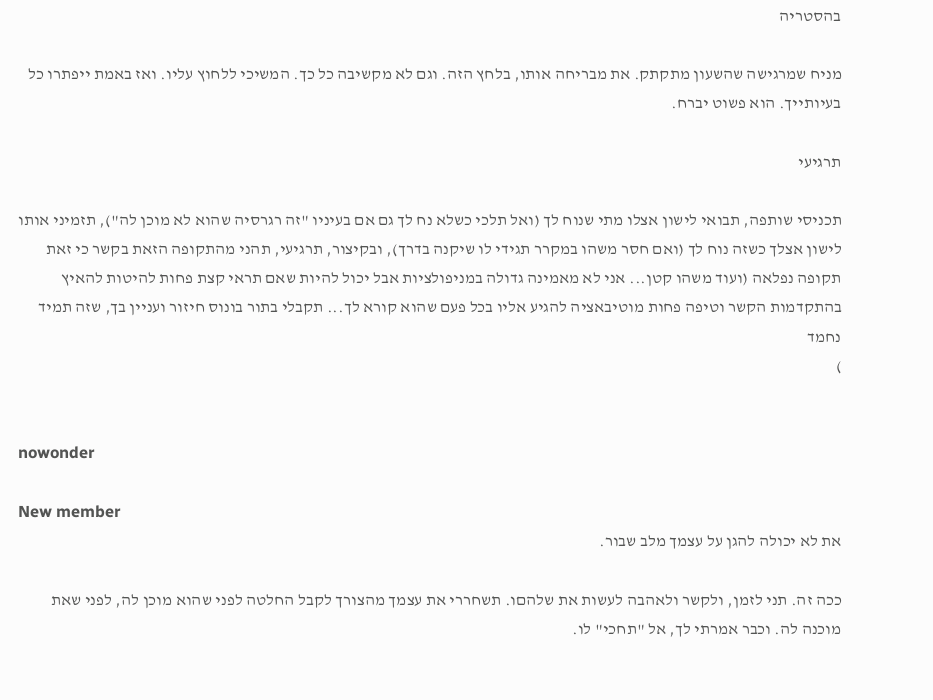בהסטריה

מניח שמרגישה שהשעון מתקתק. את מבריחה אותו, בלחץ הזה. וגם לא מקשיבה כל כך. המשיכי ללחוץ עליו. ואז באמת ייפתרו כל בעיותייך. הוא פשוט יברח.

תרגיעי

תכניסי שותפה, תבואי לישון אצלו מתי שנוח לך (ואל תלכי כשלא נח לך גם אם בעיניו "זה רגרסיה שהוא לא מוכן לה"), תזמיני אותו לישון אצלך כשזה נוח לך (ואם חסר משהו במקרר תגידי לו שיקנה בדרך), ובקיצור, תרגיעי, תהני מהתקופה הזאת בקשר כי זאת תקופה נפלאה (ועוד משהו קטן... אני לא מאמינה גדולה במניפולציות אבל יכול להיות שאם תראי קצת פחות להיטות להאיץ בהתקדמות הקשר וטיפה פחות מוטיבאציה להגיע אליו בכל פעם שהוא קורא לך... תקבלי בתור בונוס חיזור ועניין בך, שזה תמיד נחמד
)


nowonder

New member
את לא יכולה להגן על עצמך מלב שבור.

ככה זה. תני לזמן, ולקשר ולאהבה לעשות את שלהםו. תשחררי את עצמך מהצורך לקבל החלטה לפני שהוא מוכן לה, לפני שאת מוכנה לה. וכבר אמרתי לך, אל "תחכי" לו.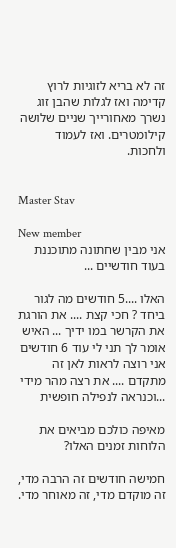זה לא בריא לזוגיות לרוץ קדימה ואז לגלות שהבן זוג נשרך מאחורייך שניים שלושה קילומטרים. ואז לעמוד ולחכות.


Master Stav

New member
אני מבין שחתונה מתוכננת בעוד חודשיים ...

האלו ....5 חודשים מה לגור ביחד ? חכי קצת .... את הורגת את הקרשר במו ידיך ... האיש אומר לך תני לי עוד 6 חודשים אני רוצה לראות לאן זה מתקדם .... את רצה מהר מידי ...וכנראה לנפילה חופשית

מאיפה כולכם מביאים את הלוחות זמנים האלו?

חמישה חודשים זה הרבה מדי, זה מוקדם מדי, זה מאוחר מדי.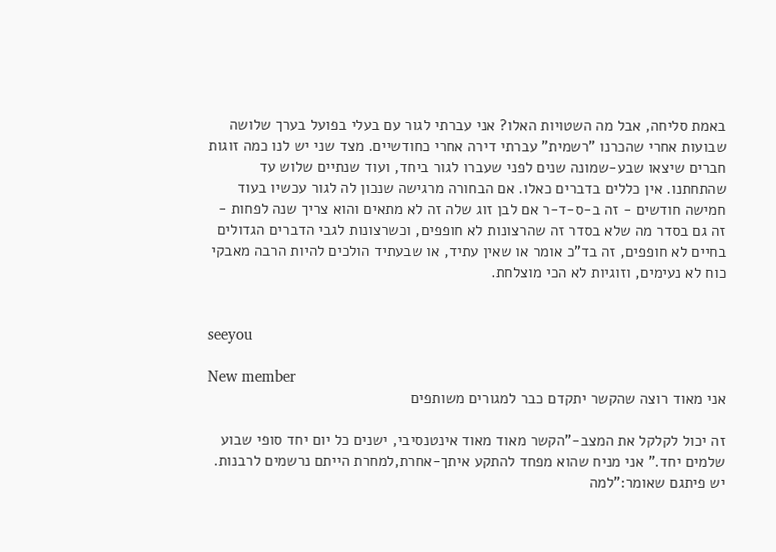באמת סליחה, אבל מה השטויות האלו? אני עברתי לגור עם בעלי בפועל בערך שלושה שבועות אחרי שהכרנו "רשמית" עברתי דירה אחרי כחודשיים. מצד שני יש לנו כמה זוגות חברים שיצאו שבע-שמונה שנים לפני שעברו לגור ביחד, ועוד שנתיים שלוש עד שהתחתנו. אין כללים בדברים כאלו. אם הבחורה מרגישה שנכון לה לגור עכשיו בעוד חמישה חודשים - זה ב-ס-ד-ר אם לבן זוג שלה זה לא מתאים והוא צריך שנה לפחות - זה גם בסדר מה שלא בסדר זה שהרצונות לא חופפים, וכשרצונות לגבי הדברים הגדולים בחיים לא חופפים, זה בד"כ אומר או שאין עתיד, או שבעתיד הולכים להיות הרבה מאבקי כוח לא נעימים, וזוגיות לא הכי מוצלחת.


seeyou

New member
אני מאוד רוצה שהקשר יתקדם כבר למגורים משותפים

זה יכול לקלקל את המצב-"הקשר מאוד מאוד אינטנסיבי, ישנים כל יום יחד סופי שבוע שלמים יחד." אני מניח שהוא מפחד להתקע איתך-אחרת,למחרת הייתם נרשמים לרבנות. יש פיתגם שאומר:"למה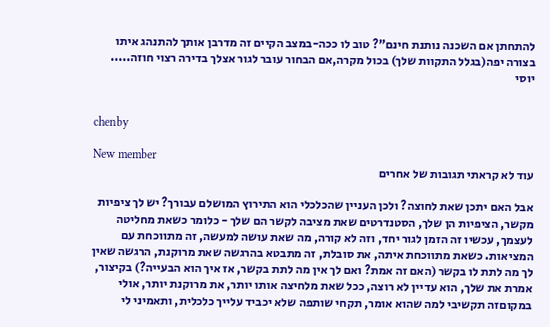להתחתן אם השכנה נותנת חינם"? טוב לו ככה-במצב הקיים זה מדרבן אותך להתנהג איתו בצורה יפה(בגלל התקוות שלך) בכול מקרה,אם הבחור עובר לגור אצלך בדירה רצוי חוזה..... יוסי


chenby

New member
עוד לא קראתי תגובות של אחרים

אבל האם יתכן שאת לחוצה? ולכן העניין שהכלכלי הוא התירוץ המושלם עבורך? יש לך ציפיות מקשר, הציפיות הן שלך, הסטנדרטים שאת מציבה לקשר הם שלך - כלומר כשאת מחליטה לעצמך, עכשיו זה הזמן לגור יחד, וזה לא קורה, מה שאת עושה למעשה, זה מתווכחת עם המציאות. כשאת מתווכחת איתה, את סובלת, זה מתבטא בהרגשה שאת מרוקנת, הרגשה שאין לך מה לתת לו בקשר (האם זה אמת? ואם לך אין מה לתת בקשר, אז איך הוא הבעייה?) בקיצור, אמרת את שלך, הוא עדיין לא רוצה, ככל שאת מלחיצה אותו יותר, את מרוקנת יותר, אולי במקוםזה תקשיבי למה שהוא אומר, תקחי שותפה שלא יכביד עלייך כלכלית, ותאמיני לי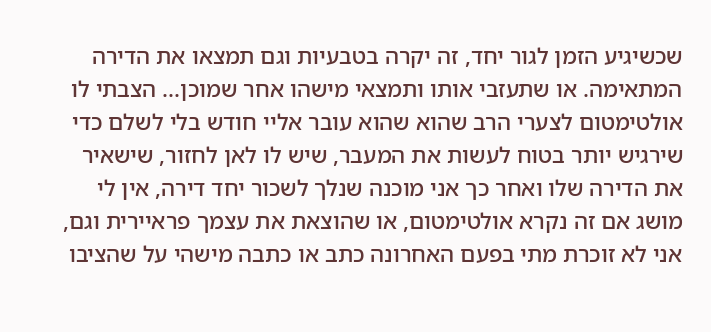שכשיגיע הזמן לגור יחד, זה יקרה בטבעיות וגם תמצאו את הדירה המתאימה. או שתעזבי אותו ותמצאי מישהו אחר שמוכן... הצבתי לו אולטימטום לצערי הרב שהוא שהוא עובר אליי חודש בלי לשלם כדי שירגיש יותר בטוח לעשות את המעבר, שיש לו לאן לחזור, שישאיר את הדירה שלו ואחר כך אני מוכנה שנלך לשכור יחד דירה, אין לי מושג אם זה נקרא אולטימטום, או שהוצאת את עצמך פראיירית וגם, אני לא זוכרת מתי בפעם האחרונה כתב או כתבה מישהי על שהציבו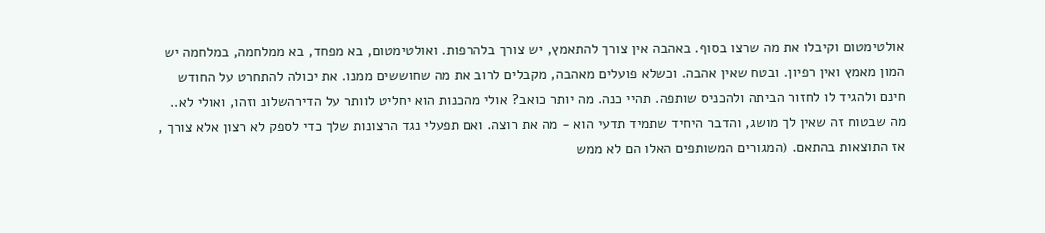אולטימטום וקיבלו את מה שרצו בסוף. באהבה אין צורך להתאמץ, יש צורך בלהרפות. ואולטימטום, בא מפחד, בא ממלחמה, במלחמה יש המון מאמץ ואין רפיון. ובטח שאין אהבה. וכשלא פועלים מאהבה, מקבלים לרוב את מה שחוששים ממנו. את יכולה להתחרט על החודש חינם ולהגיד לו לחזור הביתה ולהכניס שותפה. תהיי כנה. מה יותר כואב? אולי מהכנות הוא יחליט לוותר על הדירהשלונ וזהו, ואולי לא.. מה שבטוח זה שאין לך מושג, והדבר היחיד שתמיד תדעי הוא - מה את רוצה. ואם תפעלי נגד הרצונות שלך כדי לספק לא רצון אלא צורך , אז התוצאות בהתאם. (המגורים המשותפים האלו הם לא ממש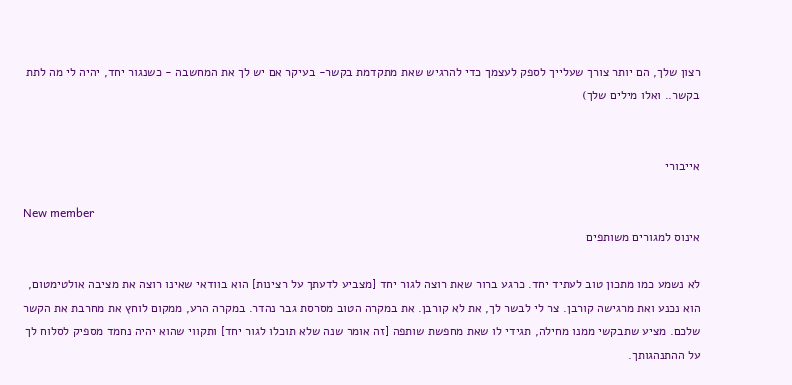רצון שלך, הם יותר צורך שעלייך לספק לעצמך כדי להרגיש שאת מתקדמת בקשר- בעיקר אם יש לך את המחשבה - כשנגור יחד, יהיה לי מה לתת בקשר.. ואלו מילים שלך)


אייבורי

New member
אינוס למגורים משותפים

לא נשמע כמו מתכון טוב לעתיד יחד. כרגע ברור שאת רוצה לגור יחד [מצביע לדעתך על רצינות] הוא בוודאי שאינו רוצה את מציבה אולטימטום, הוא נכנע ואת מרגישה קורבן. צר לי לבשר לך, את לא קורבן. את במקרה הטוב מסרסת גבר נהדר. במקרה הרע, ממקום לוחץ את מחרבת את הקשר שלכם. מציע שתבקשי ממנו מחילה, תגידי לו שאת מחפשת שותפה [זה אומר שנה שלא תוכלו לגור יחד] ותקווי שהוא יהיה נחמד מספיק לסלוח לך על ההתנהגותך.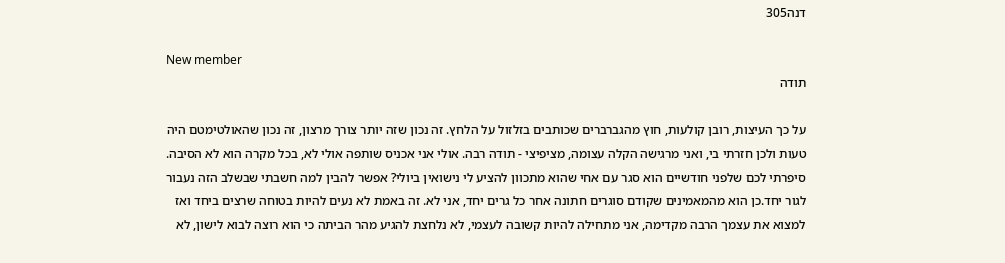דנה305

New member
תודה

על כך העיצות, רובן קולעות, חוץ מהגברברים שכותבים בזלזול על הלחץ. זה נכון שזה יותר צורך מרצון, זה נכון שהאולטימטם היה טעות ולכן חזרתי בי, ואני מרגישה הקלה עצומה, מציפיצי - תודה רבה. אולי אני אכניס שותפה אולי לא, בכל מקרה הוא לא הסיבה. סיפרתי לכם שלפני חודשיים הוא סגר עם אחי שהוא מתכוון להציע לי נישואין ביולי? אפשר להבין למה חשבתי שבשלב הזה נעבור לגור יחד.כן הוא מהמאמינים שקודם סוגרים חתונה אחר כל גרים יחד, אני לא. זה באמת לא נעים להיות בטוחה שרצים ביחד ואז למצוא את עצמך הרבה מקדימה, אני מתחילה להיות קשובה לעצמי, לא נלחצת להגיע מהר הביתה כי הוא רוצה לבוא לישון, לא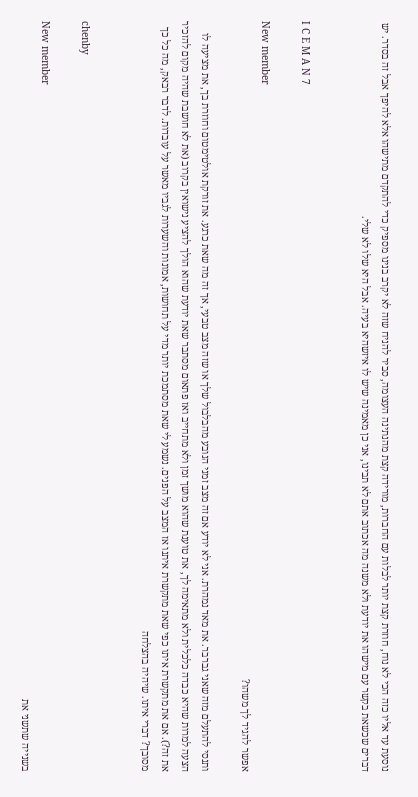נוסעת עד אליו כזה הכי לא נוח, חוזרת קצת יותר לבלות עם החברות, מורידה קצת מהנתינה העצומה, סביר להניח שזה לא יקרב בנינו מספיק כדי להתקדם מתישהו אלא להיפך אבל זה בסדר. יש דברים שכשאת בקשר עם מישהו את יודעת ולא משנה מה אכתוב אתם לא תבינו, אני כן מאמינה שיש לו איזשהיא בעיה. אבל היא שלו לא שלי.


I C E M A N 7

New member
אפשר להגיד לך משהו?

ותנסי להתעלם מזה שאני גברבר. את מאד נמהרת. אני לא יודע אם זה מצב זמני הנובע מהבלבול שלך או שזה מצב טבעי, אך זה מה שאת כרגע. את זורקת אולטימטום וחוזרת בך, את מציעה לו הצעה למרות שהיא כבדה כלכלית ולא מתאימה לך, את טוענת שהוא מושך זמן ולא מתחייב ואז פתאום מסתבר שאת יודעת שהוא הולך להציע נישואין בקרוב (את לא חושבת שהיה מקום להזכיר את זה?). אם את מתקשרת איתו כפי שאת מתקשרת איתנו אז המצב על הפנים. נשמע לי שאת מסתמכת יותר מדי על תחושות, אמונות והשערות לגביו מאשר על עובדות. לדבר רבאק, מה כל כך מסובך? דברי איתו. שיהיה בהצלחה


chenby

New member
בשנייה שתשני את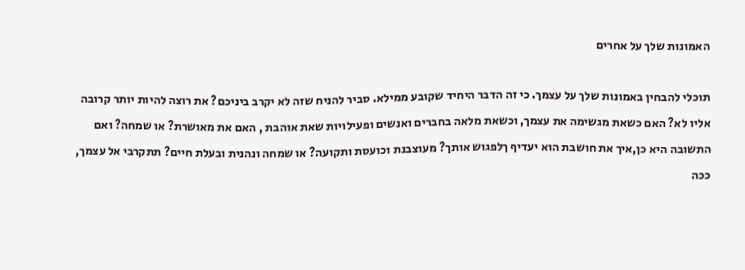האמונות שלך על אחרים

תוכלי להבחין באמונות שלך על עצמך. כי זה הדבר היחיד שקובע ממילא. סביר להניח שזה לא יקרב ביניכם? את רוצה להיות יותר קרובה אליו לא? האם כשאת מגשימה את עצמך, וכשאת מלאה בחברים ואנשים ופעילויות שאת אוהבת , האם את מאושרת? או שמחה? ואם התשובה היא כן,איך את חושבת הוא יעדיף ךלפגוש אותך? מעוצבנת וכועסת ותקועה? או שמחה ונהנית ובעלת חיים? תתקרבי אל עצמך, ככה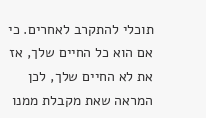תוכלי להתקרב לאחרים. כי אם הוא כל החיים שלך, אז את לא החיים שלך, לכן המראה שאת מקבלת ממנו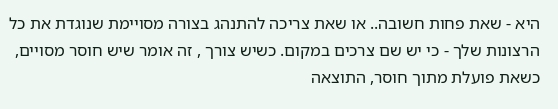היא - שאת פחות חשובה.. או שאת צריכה להתנהג בצורה מסויימת שנוגדת את כל הרצונות שלך - כי יש שם צרכים במקום. כשיש צורך , זה אומר שיש חוסר מסויים, כשאת פועלת מתוך חוסר, התוצאה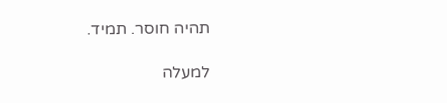תהיה חוסר. תמיד.

למעלה